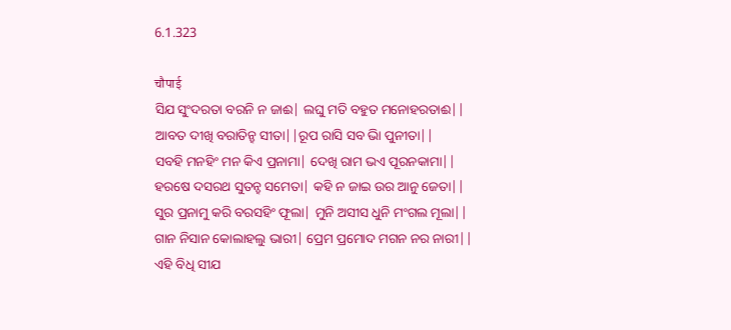6.1.323

चौपाई
ସିଯ ସୁଂଦରତା ବରନି ନ ଜାଈ| ଲଘୁ ମତି ବହୁତ ମନୋହରତାଈ||
ଆବତ ଦୀଖି ବରାତିନ୍ହ ସୀତା||ରୂପ ରାସି ସବ ଭାି ପୁନୀତା||
ସବହି ମନହିଂ ମନ କିଏ ପ୍ରନାମା| ଦେଖି ରାମ ଭଏ ପୂରନକାମା||
ହରଷେ ଦସରଥ ସୁତନ୍ହ ସମେତା| କହି ନ ଜାଇ ଉର ଆନୁ ଜେତା||
ସୁର ପ୍ରନାମୁ କରି ବରସହିଂ ଫୂଲା| ମୁନି ଅସୀସ ଧୁନି ମଂଗଲ ମୂଲା||
ଗାନ ନିସାନ କୋଲାହଲୁ ଭାରୀ| ପ୍ରେମ ପ୍ରମୋଦ ମଗନ ନର ନାରୀ||
ଏହି ବିଧି ସୀଯ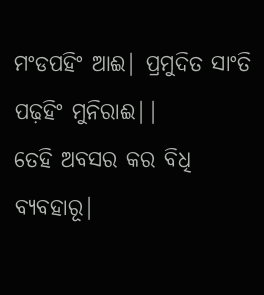ମଂଡପହିଂ ଆଈ| ପ୍ରମୁଦିତ ସାଂତି ପଢ଼ହିଂ ମୁନିରାଈ||
ତେହି ଅବସର କର ବିଧି ବ୍ଯବହାରୂ|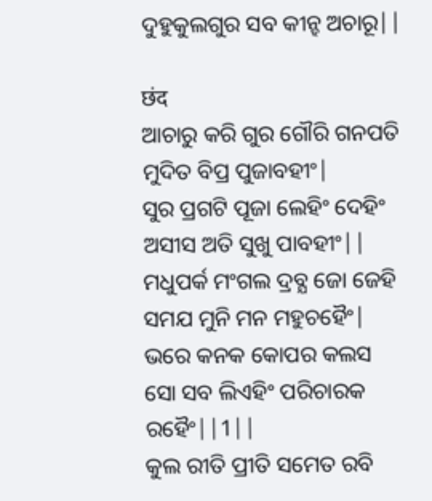ଦୁହୁକୁଲଗୁର ସବ କୀନ୍ହ ଅଚାରୂ||

छंद
ଆଚାରୁ କରି ଗୁର ଗୌରି ଗନପତି ମୁଦିତ ବିପ୍ର ପୁଜାବହୀଂ|
ସୁର ପ୍ରଗଟି ପୂଜା ଲେହିଂ ଦେହିଂ ଅସୀସ ଅତି ସୁଖୁ ପାବହୀଂ||
ମଧୁପର୍କ ମଂଗଲ ଦ୍ରବ୍ଯ ଜୋ ଜେହି ସମଯ ମୁନି ମନ ମହୁଚହୈଂ|
ଭରେ କନକ କୋପର କଲସ ସୋ ସବ ଲିଏହିଂ ପରିଚାରକ ରହୈଂ||1||
କୁଲ ରୀତି ପ୍ରୀତି ସମେତ ରବି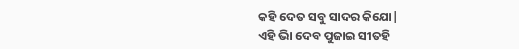କହି ଦେତ ସବୁ ସାଦର କିଯୋ|
ଏହି ଭାି ଦେବ ପୁଜାଇ ସୀତହି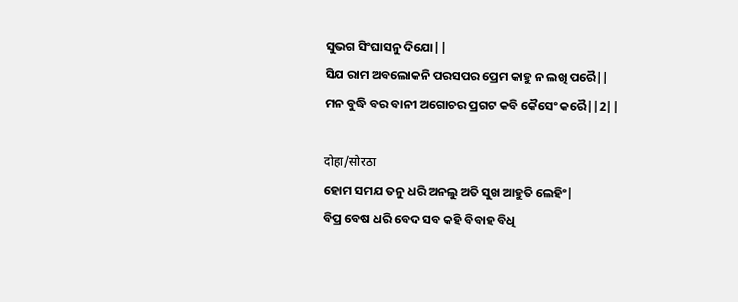ସୁଭଗ ସିଂଘାସନୁ ଦିଯୋ||
ସିଯ ରାମ ଅବଲୋକନି ପରସପର ପ୍ରେମ କାହୁ ନ ଲଖି ପରୈ||
ମନ ବୁଦ୍ଧି ବର ବାନୀ ଅଗୋଚର ପ୍ରଗଟ କବି କୈସେଂ କରୈ||2||

दोहा/सोरठा
ହୋମ ସମଯ ତନୁ ଧରି ଅନଲୁ ଅତି ସୁଖ ଆହୁତି ଲେହିଂ|
ବିପ୍ର ବେଷ ଧରି ବେଦ ସବ କହି ବିବାହ ବିଧି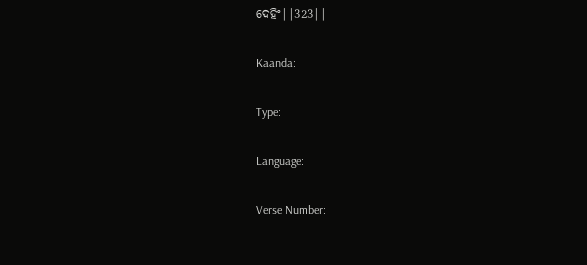ଦେହିଂ||323||

Kaanda:

Type:

Language:

Verse Number: